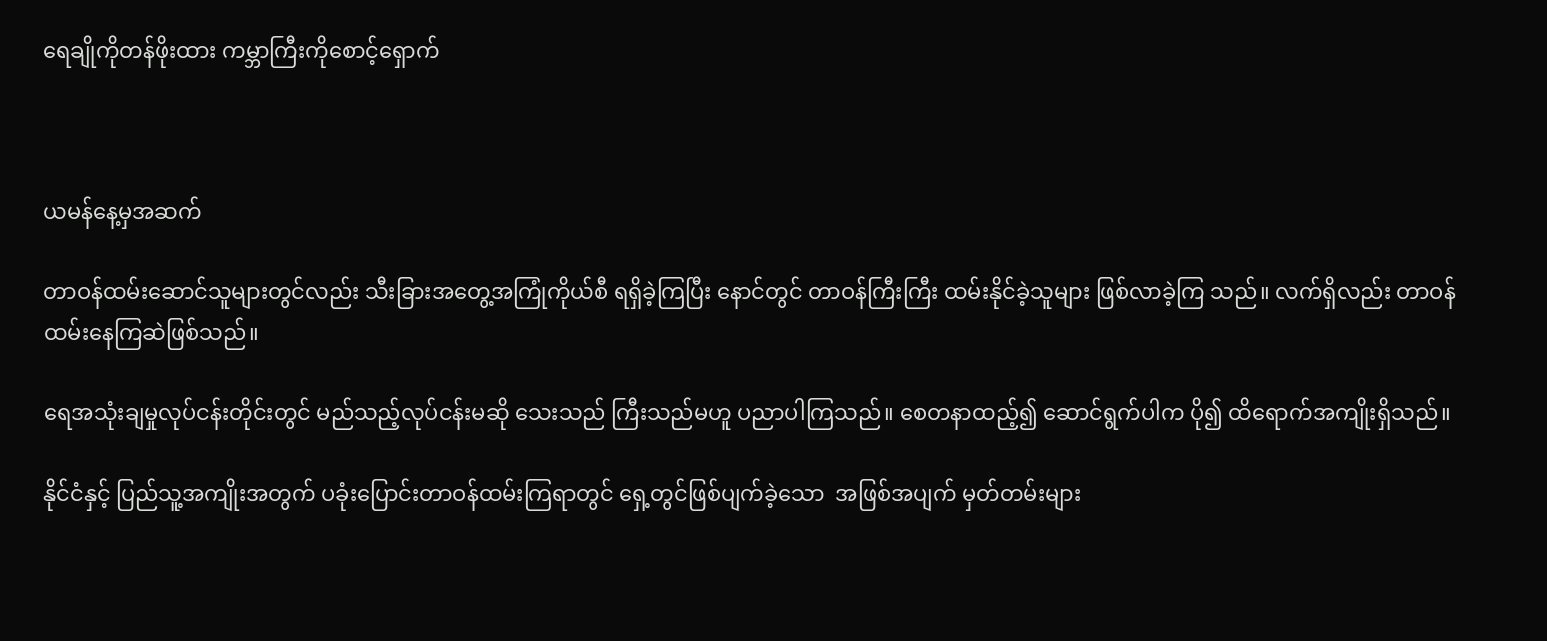ရေချိုကိုတန်ဖိုးထား ကမ္ဘာကြီးကိုစောင့်ရှောက်



ယမန်နေ့မှအဆက်

တာဝန်ထမ်းဆောင်သူများတွင်လည်း သီးခြားအတွေ့အကြုံကိုယ်စီ ရရှိခဲ့ကြပြီး နောင်တွင် တာဝန်ကြီးကြီး ထမ်းနိုင်ခဲ့သူများ ဖြစ်လာခဲ့ကြ သည်။ လက်ရှိလည်း တာဝန်ထမ်းနေကြဆဲဖြစ်သည်။

ရေအသုံးချမှုလုပ်ငန်းတိုင်းတွင် မည်သည့်လုပ်ငန်းမဆို သေးသည် ကြီးသည်မဟူ ပညာပါကြသည်။ စေတနာထည့်၍ ဆောင်ရွက်ပါက ပို၍ ထိရောက်အကျိုးရှိသည်။

နိုင်ငံနှင့် ပြည်သူ့အကျိုးအတွက် ပခုံးပြောင်းတာဝန်ထမ်းကြရာတွင် ရှေ့တွင်ဖြစ်ပျက်ခဲ့သော  အဖြစ်အပျက် မှတ်တမ်းများ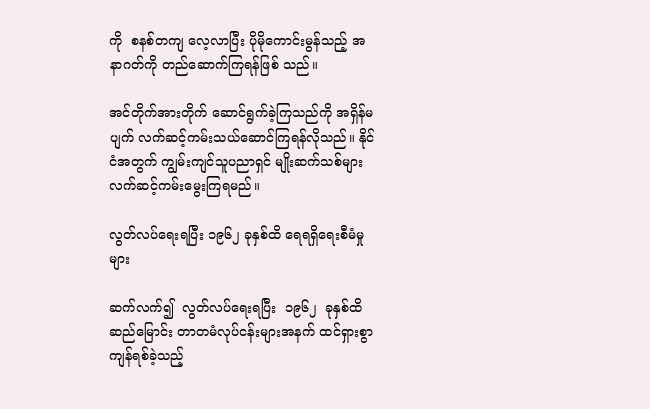ကို  စနစ်တကျ လေ့လာပြီး ပိုမိုကောင်းမွန်သည့် အနာဂတ်ကို တည်ဆောက်ကြရန်ဖြစ် သည်။

အင်တိုက်အားတိုက် ဆောင်ရွက်ခဲ့ကြသည်ကို အရှိန်မပျက် လက်ဆင့်ကမ်းသယ်ဆောင်ကြရန်လိုသည်။ နိုင်ငံအတွက် ကျွမ်းကျင်သူပညာရှင် မျိုးဆက်သစ်များ လက်ဆင့်ကမ်းမွေးကြရမည်။

လွတ်လပ်ရေးရပြီး ၁၉၆၂ ခုနှစ်ထိ ရေရရှိရေးစီမံမှုများ

ဆက်လက်၍  လွတ်လပ်ရေးရပြီး  ၁၉၆၂  ခုနှစ်ထိ  ဆည်မြောင်း တာတမံလုပ်ငန်းများအနက် ထင်ရှားစွာ ကျန်ရစ်ခဲ့သည့်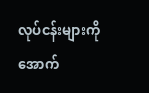လုပ်ငန်းများကို အောက်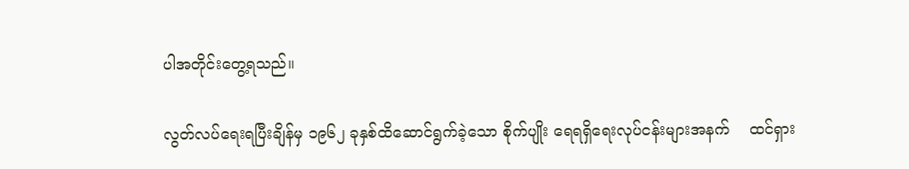ပါအတိုင်းတွေ့ရသည်။

လွတ်လပ်ရေးရပြီးချိန်မှ ၁၉၆၂ ခုနှစ်ထိဆောင်ရွက်ခဲ့သော စိုက်ပျိုး ရေရရှိရေးလုပ်ငန်းများအနက်    ထင်ရှား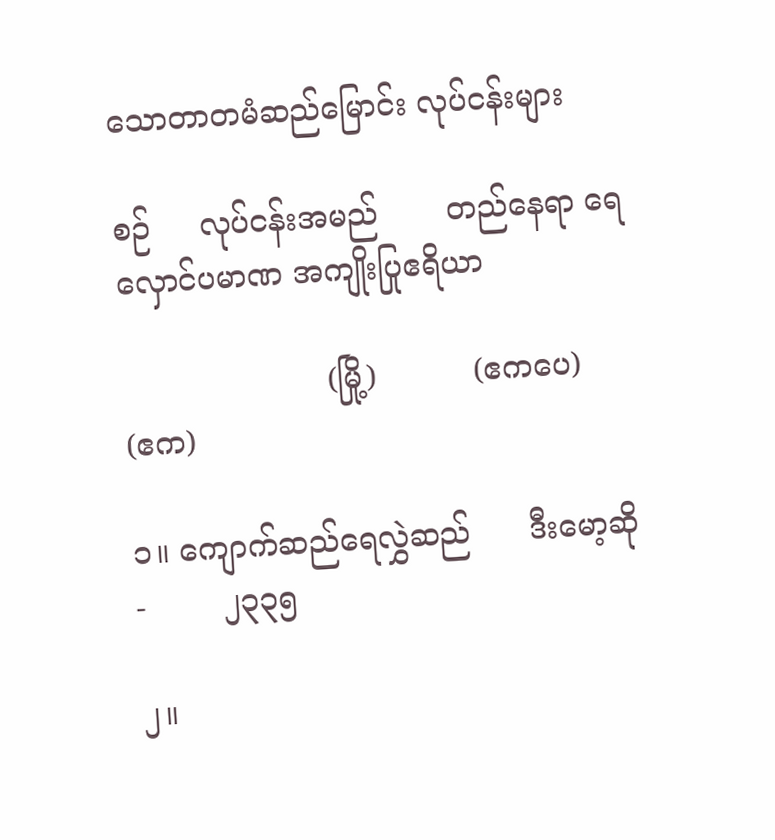သောတာတမံဆည်မြောင်း လုပ်ငန်းများ

စဉ်     လုပ်ငန်းအမည်       တည်နေရာ ရေလှောင်ပမာဏ အကျိုးပြုဧရိယာ

                     (မြို့)          (ဧကပေ)         (ဧက)

၁။ ကျောက်ဆည်ရေလွှဲဆည်      ဒီးမော့ဆို     -        ၂၃၃၅

၂။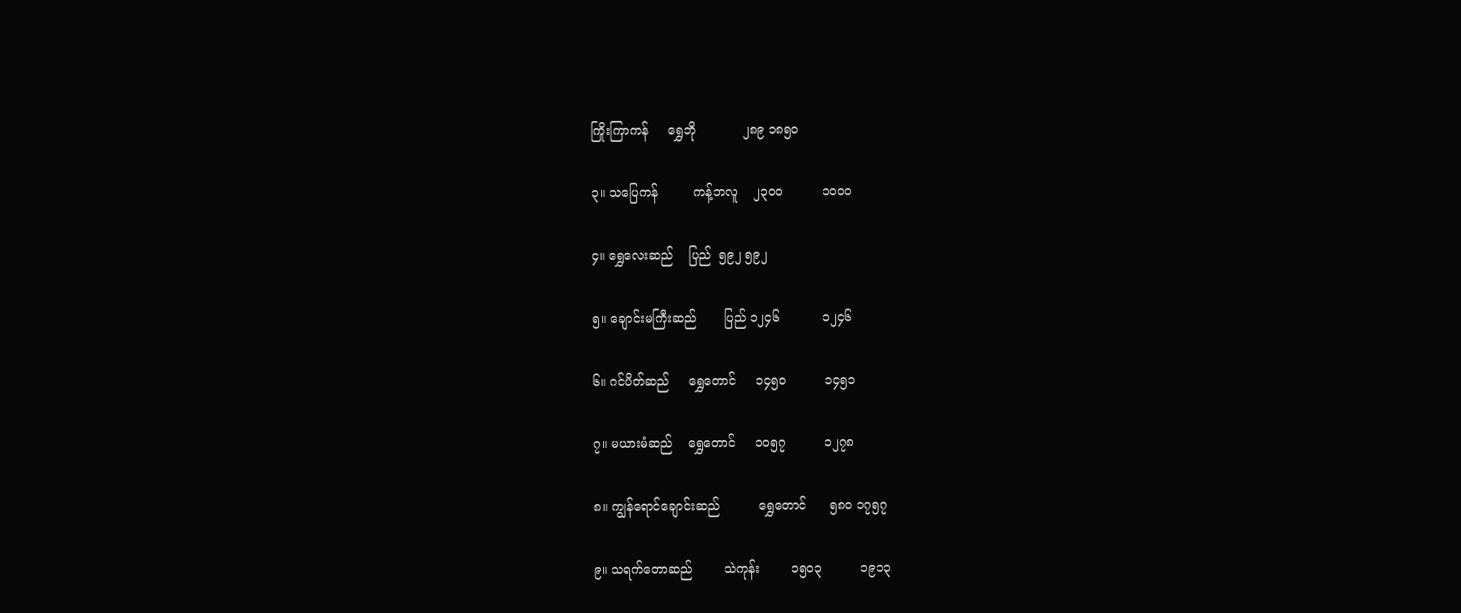ကြိုးကြာကန်     ရွှေဘို            ၂၈၉ ၁၈၅၀

၃။ သပြေကန်         ကန့်ဘလူ    ၂၃၀၀          ၁၀၀၀

၄။ ရွှေလေးဆည်    ပြည်  ၅၉၂ ၅၉၂

၅။ ချောင်းမကြီးဆည်       ပြည် ၁၂၄၆           ၁၂၄၆

၆။ ဂင်ပိတ်ဆည်     ရွှေတောင်     ၁၄၅၀          ၁၄၅၁

၇။ မယားမံဆည်    ရွှေတောင်     ၁၀၅၇          ၁၂၇၈

၈။ ကျွန်ရောင်ချောင်းဆည်          ရွှေတောင်      ၅၈၀ ၁၇၅၇

၉။ သရက်တောဆည်        သဲကုန်း        ၁၅၀၃          ၁၉၁၃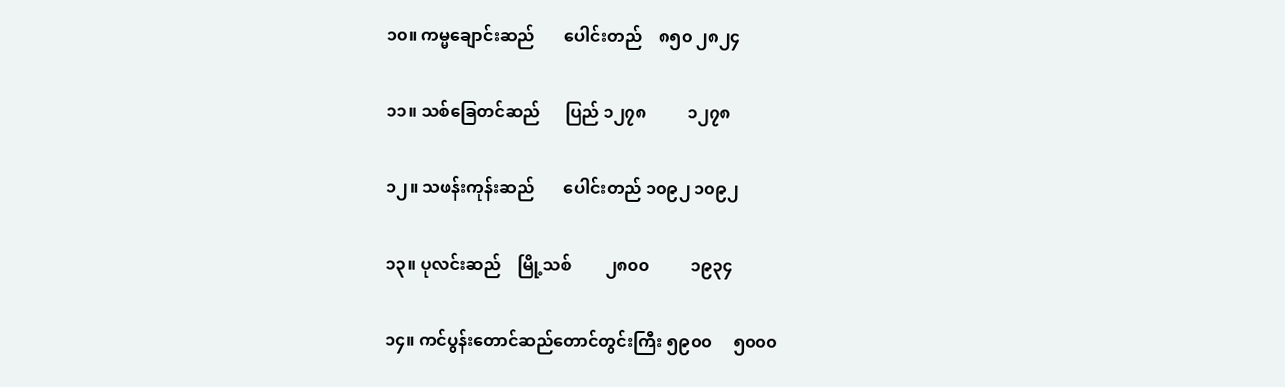၁၀။ ကမ္မချောင်းဆည်       ပေါင်းတည်    ၈၅၀ ၂၈၂၄

၁၁။ သစ်ခြေတင်ဆည်      ပြည် ၁၂၇၈          ၁၂၇၈

၁၂။ သဖန်းကုန်းဆည်       ပေါင်းတည် ၁၀၉၂ ၁၀၉၂

၁၃။ ပုလင်းဆည်    မြို့သစ်        ၂၈၀၀          ၁၉၃၄

၁၄။ ကင်ပွန်းတောင်ဆည်တောင်တွင်းကြီး ၅၉၀၀     ၅၀၀၀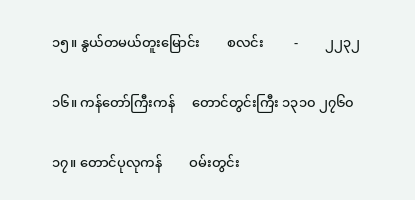၁၅။ နွယ်တမယ်တူးမြောင်း        စလင်း         -        ၂၂၃၂

၁၆။ ကန်တော်ကြီးကန်     တောင်တွင်းကြီး ၁၃၁၀ ၂၇၆၀

၁၇။ တောင်ပုလုကန်        ဝမ်းတွင်း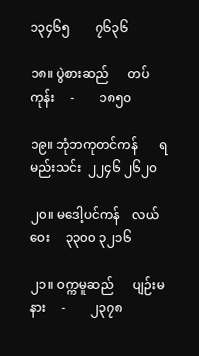၁၃၄၆၅        ၇၆၃၆

၁၈။ ပွဲစားဆည်      တပ်ကုန်း     -        ၁၈၅၀

၁၉။ ဘုံဘကုတင်ကန်       ရမည်းသင်း  ၂၂၄၆ ၂၆၂၀

၂၀။ မဒေါ့ပင်ကန်    လယ်ဝေး     ၃၃၀၀ ၃၂၁၆

၂၁။ ဝက္ကမူဆည်      ပျဉ်းမနား     -        ၂၃၇၈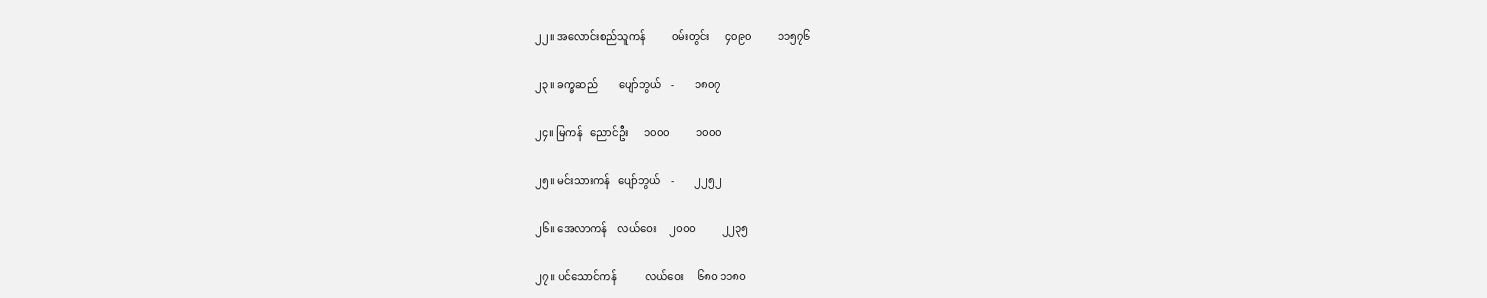၂၂။ အလောင်းစည်သူကန်          ဝမ်းတွင်း      ၄၀၉၀          ၁၁၅၇၆

၂၃။ ခက္ခဆည်        ပျော်ဘွယ်    -        ၁၈၀၇

၂၄။ မြကန်   ညောင်ဦး      ၁၀၀၀          ၁၀၀၀

၂၅။ မင်းသားကန်   ပျော်ဘွယ်    -        ၂၂၅၂

၂၆။ အေလာကန်    လယ်ဝေး     ၂၀၀၀          ၂၂၃၅

၂၇။ ပင်သောင်ကန်           လယ်ဝေး     ၆၈၀ ၁၁၈၀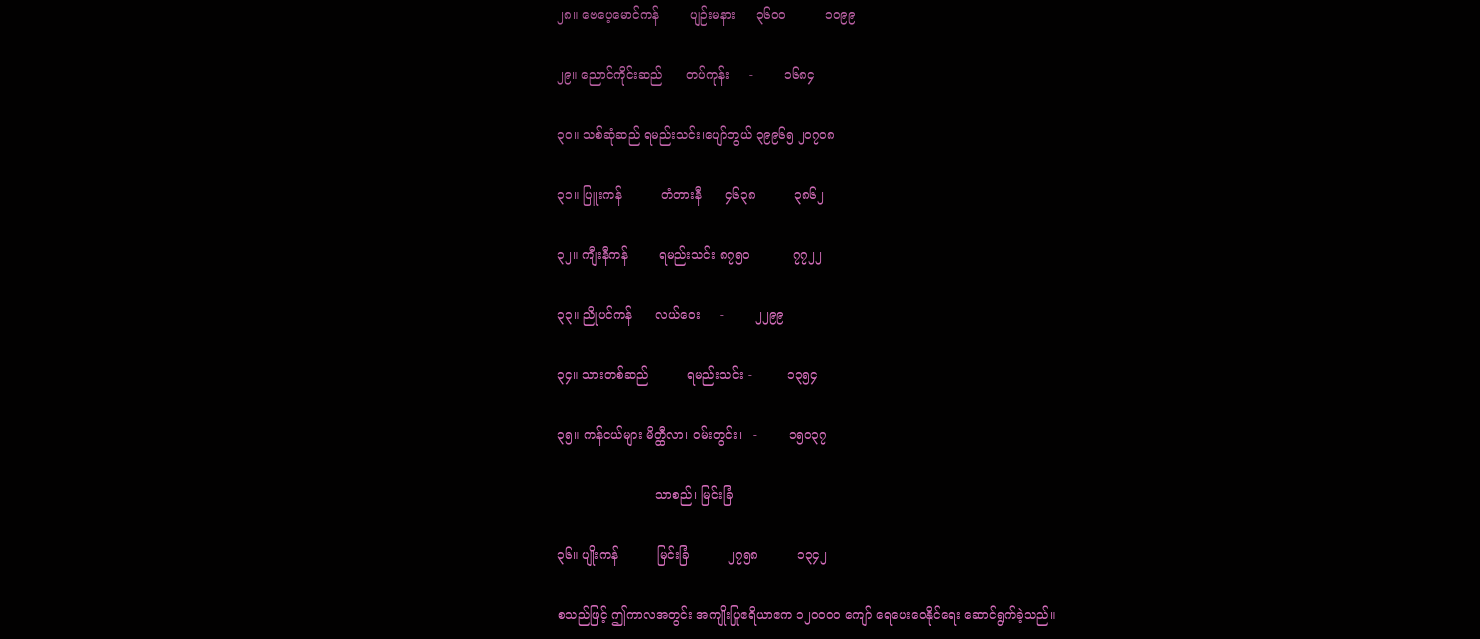၂၈။ ဗေပေ့မောင်ကန်        ပျဉ်းမနား     ၃၆၀၀          ၁၀၉၉

၂၉။ ညောင်ကိုင်းဆည်      တပ်ကုန်း     -        ၁၆၈၄

၃၀။ သစ်ဆုံဆည် ရမည်းသင်း၊ပျော်ဘွယ် ၃၉၉၆၅ ၂၀၇၀၈

၃၁။ ပြူးကန်          တံတားနီ      ၄၆၃၈          ၃၈၆၂

၃၂။ ကျီးနီကန်        ရမည်းသင်း ၈၇၅၀           ၇၇၂၂

၃၃။ ညိုပင်ကန်      လယ်ဝေး     -        ၂၂၉၉

၃၄။ သားတစ်ဆည်          ရမည်းသင်း -         ၁၃၅၄

၃၅။ ကန်ငယ်များ မိတ္ထီလာ၊ ဝမ်းတွင်း၊   -        ၁၅၀၃၇

                         သာစည်၊ မြင်းခြံ

၃၆။ ပျိုးကန်          မြင်းခြံ          ၂၇၅၈          ၁၃၄၂

စသည်ဖြင့် ဤကာလအတွင်း အကျိုးပြုဧရိယာဧက ၁၂၀၀၀၀ ကျော် ရေပေးဝေနိုင်ရေး ဆောင်ရွက်ခဲ့သည်။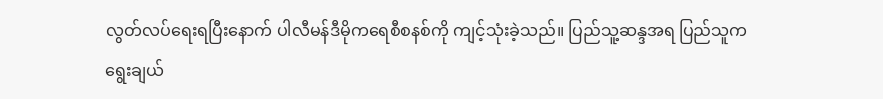လွတ်လပ်ရေးရပြီးနောက် ပါလီမန်ဒီမိုကရေစီစနစ်ကို ကျင့်သုံးခဲ့သည်။ ပြည်သူ့ဆန္ဒအရ ပြည်သူက ရွေးချယ်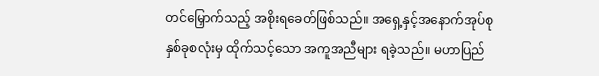တင်မြှောက်သည့် အစိုးရခေတ်ဖြစ်သည်။ အရှေ့နှင့်အနောက်အုပ်စုနှစ်ခုစလုံးမှ ထိုက်သင့်သော အကူအညီများ ရခဲ့သည်။ မဟာပြည်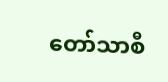တော်သာစီ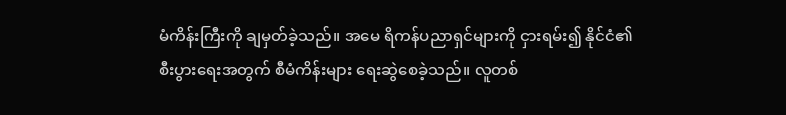မံကိန်းကြီးကို ချမှတ်ခဲ့သည်။ အမေ ရိကန်ပညာရှင်များကို ငှားရမ်း၍ နိုင်ငံ၏စီးပွားရေးအတွက် စီမံကိန်းများ ရေးဆွဲစေခဲ့သည်။ လူတစ်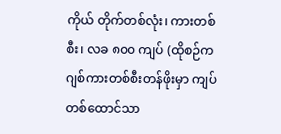ကိုယ် တိုက်တစ်လုံး၊ ကားတစ်စီး၊ လခ ၈၀၀ ကျပ် (ထိုစဉ်က ဂျစ်ကားတစ်စီးတန်ဖိုးမှာ ကျပ်တစ်ထောင်သာ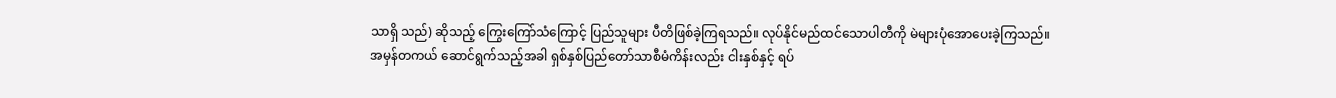သာရှိ သည်) ဆိုသည့် ကြွေးကြော်သံကြောင့် ပြည်သူများ ပီတိဖြစ်ခဲ့ကြရသည်။ လုပ်နိုင်မည်ထင်သောပါတီကို မဲများပုံအောပေးခဲ့ကြသည်။ အမှန်တကယ် ဆောင်ရွက်သည့်အခါ ရှစ်နှစ်ပြည်တော်သာစီမံကိန်းလည်း ငါးနှစ်နှင့် ရပ်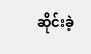ဆိုင်းခဲ့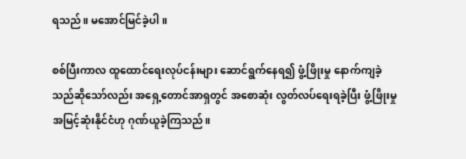ရသည်။ မအောင်မြင်ခဲ့ပါ။

စစ်ပြီးကာလ ထူထောင်ရေးလုပ်ငန်းများ ဆောင်ရွက်နေရ၍ ဖွံ့ဖြိုးမှု နောက်ကျခဲ့သည်ဆိုသော်လည်း အရှေ့တောင်အာရှတွင် အစောဆုံး လွတ်လပ်ရေးရခဲ့ပြီး ဖွံ့ဖြိုးမှုအမြင့်ဆုံးနိုင်ငံဟု ဂုဏ်ယူခဲ့ကြသည်။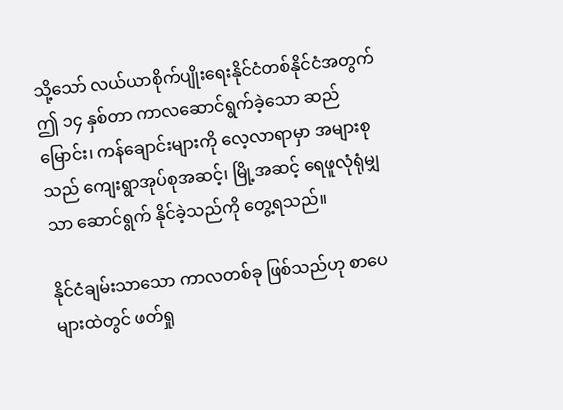သို့သော် လယ်ယာစိုက်ပျိုးရေးနိုင်ငံတစ်နိုင်ငံအတွက် ဤ ၁၄ နှစ်တာ ကာလဆောင်ရွက်ခဲ့သော ဆည်မြောင်း၊ ကန်ချောင်းများကို လေ့လာရာမှာ အများစုသည် ကျေးရွာအုပ်စုအဆင့်၊ မြို့အဆင့် ရေဖူလုံရုံမျှသာ ဆောင်ရွက် နိုင်ခဲ့သည်ကို တွေ့ရသည်။

နိုင်ငံချမ်းသာသော ကာလတစ်ခု ဖြစ်သည်ဟု စာပေများထဲတွင် ဖတ်ရှု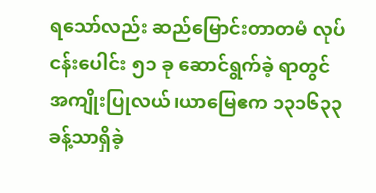ရသော်လည်း ဆည်မြောင်းတာတမံ လုပ်ငန်းပေါင်း ၅၁ ခု ဆောင်ရွက်ခဲ့ ရာတွင် အကျိုးပြုလယ်၊ယာမြေဧက ၁၃၁၆၃၃ ခန့်သာရှိခဲ့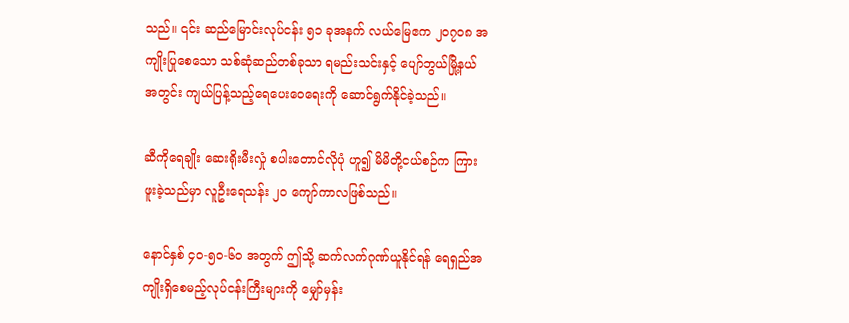သည်။ ၎င်း ဆည်မြောင်းလုပ်ငန်း ၅၁ ခုအနက် လယ်မြေဧက ၂၀၇၀၈ အကျိုးပြုစေသော သစ်ဆုံဆည်တစ်ခုသာ ရမည်းသင်းနှင့် ပျော်ဘွယ်မြို့နယ်အတွင်း ကျယ်ပြန့်သည့်ရေပေးဝေရေးကို ဆောင်ရွက်နိုင်ခဲ့သည်။

ဆီကိုရေချိုး ဆေးရိုးမီးလှုံ စပါးတောင်လိုပုံ ဟူ၍ မိမိတို့ငယ်စဉ်က ကြားဖူးခဲ့သည်မှာ လူဦးရေသန်း ၂၀ ကျော်ကာလဖြစ်သည်။

နောင်နှစ် ၄၀-၅၀-၆၀ အတွက် ဤသို့ ဆက်လက်ဂုဏ်ယူနိုင်ရန် ရေရှည်အကျိုးရှိစေမည့်လုပ်ငန်းကြီးများကို မျှော်မှန်း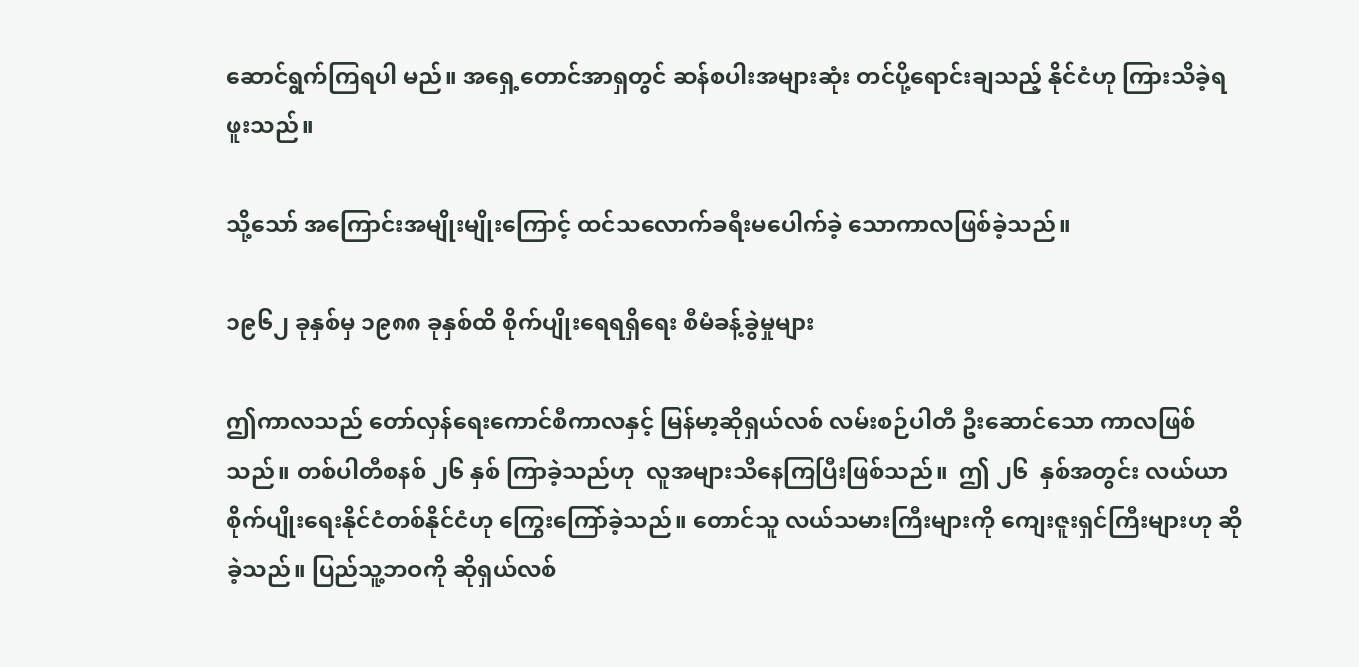ဆောင်ရွက်ကြရပါ မည်။ အရှေ့တောင်အာရှတွင် ဆန်စပါးအများဆုံး တင်ပို့ရောင်းချသည့် နိုင်ငံဟု ကြားသိခဲ့ရဖူးသည်။

သို့သော် အကြောင်းအမျိုးမျိုးကြောင့် ထင်သလောက်ခရီးမပေါက်ခဲ့ သောကာလဖြစ်ခဲ့သည်။

၁၉၆၂ ခုနှစ်မှ ၁၉၈၈ ခုနှစ်ထိ စိုက်ပျိုးရေရရှိရေး စီမံခန့်ခွဲမှုများ

ဤကာလသည် တော်လှန်ရေးကောင်စီကာလနှင့် မြန်မာ့ဆိုရှယ်လစ် လမ်းစဉ်ပါတီ ဦးဆောင်သော ကာလဖြစ်သည်။ တစ်ပါတီစနစ် ၂၆ နှစ် ကြာခဲ့သည်ဟု  လူအများသိနေကြပြီးဖြစ်သည်။  ဤ ၂၆  နှစ်အတွင်း လယ်ယာစိုက်ပျိုးရေးနိုင်ငံတစ်နိုင်ငံဟု ကြွေးကြော်ခဲ့သည်။ တောင်သူ လယ်သမားကြီးများကို ကျေးဇူးရှင်ကြီးများဟု ဆိုခဲ့သည်။ ပြည်သူ့ဘဝကို ဆိုရှယ်လစ်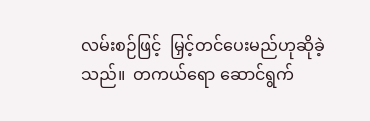လမ်းစဉ်ဖြင့်  မြှင့်တင်ပေးမည်ဟုဆိုခဲ့သည်။  တကယ်ရော ဆောင်ရွက်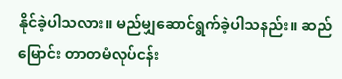နိုင်ခဲ့ပါသလား။ မည်မျှဆောင်ရွက်ခဲ့ပါသနည်း။ ဆည်မြောင်း တာတမံလုပ်ငန်း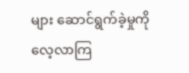များ ဆောင်ရွက်ခဲ့မှုကို လေ့လာကြ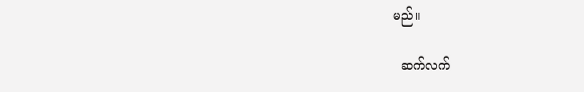မည်။

  ဆက်လက်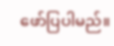ဖော်ပြပါမည်။